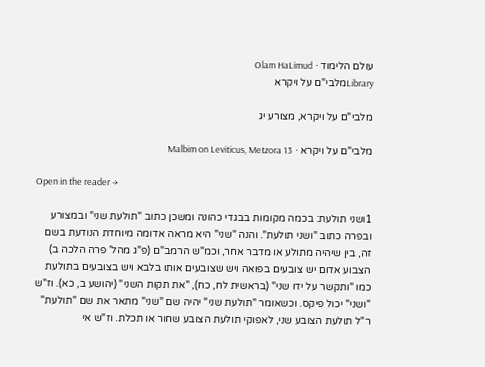עולם הלימוד · Olam HaLimud
Libraryמלבי"ם על ויקרא

מלבי"ם על ויקרא, מצורע יג

מלבי"ם על ויקרא · Malbim on Leviticus, Metzora 13

Open in the reader →

1ושני תולעת: בכמה מקומות בבגדי כהונה ומשכן כתוב "תולעת שני" ובמצורע ובפרה כתוב "ושני תולעת". והנה "שני" היא מראה אדומה מיוחדת הנודעת בשם זה, בין שיהיה מתולע או מדבר אחר, וכמ"ש הרמב"ם (פ"ג מהל' פרה הלכה ב) הצבוע אדום יש צובעים בפואה ויש שצובעים אותו בלבא ויש בצובעים בתולעת כמו "ותקשר על ידו שני" (בראשית לח, כח), "את תקות השני" (יהושע ב, כא). וז"ש "ושני" יכול פיקס. וכשאומר "תולעת שני" יהיה שם "שני" מתאר את שם "תולעת" ר"ל תולעת הצובע שני, לאפוקי תולעת הצובע שחור או תכלת. וז"ש אי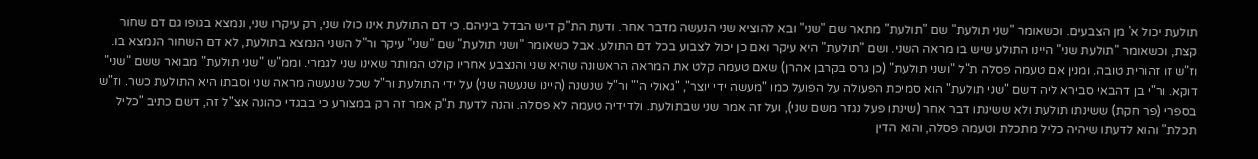תולעת יכול א' מן הצבעים. וכשאומר "שני תולעת" שם "תולעת" מתאר שם "שני" ובא להוציא שני הנעשה מדבר אחר. ודעת הת"ק דיש הבדל ביניהם. כי דם התולעת אינו כולו שני, רק עיקרו שני, ונמצא בגופו גם דם שחור קצת, וכשאומר "תולעת שני" היינו התולע שיש בו מראה השני. ושם "תולעת" היא עיקר ואם כן יכול לצבוע בכל דם התולע. אבל כשאומר "ושני תולעת" שם "שני" עיקר ור"ל השני הנמצא בתולעת, לא דם השחור הנמצא בו. וז"ש זו זהורית טובה. ומנין אם טעמה פסלה ת"ל "ושני תולעת" (כן גרס בקרבן אהרן) שאם טעמה קלט את המראה הראשונה שהיא שני והנצבע אחריו קולט המותר שאינו שני לגמרי. וממ"ש "שני תולעת" מבואר ששם "שני" דוקא. ור"י בן דהבאי סבירא ליה דשם "שני תולעת" הוא סמיכת הפעולה על הפועל כמו "מעשה ידי יוצר", "גאולי ה'" ור"ל שנשנה (היינו שנעשה שני) על ידי התולעת ור"ל שכל שנעשה מראה שני וסבתו היא התולעת כשר. וז"ש בספרי (פר חקת) ששינתו תולעת ולא ששינתו דבר אחר (שינתו פעל נגזר משם שני), ועל זה אמר שני שבתולעת. ולדידיה טעמה לא פסלה. והנה לדעת ת"ק אמר זה רק במצורע כי בבגדי כהונה אצ"ל זה, דשם כתיב "כליל תכלת" והוא לדעתו שיהיה כליל מתכלת וטעמה פסלה, והוא הדין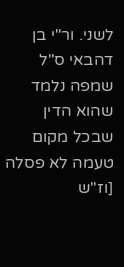לשני. ור"י בן דהבאי ס"ל שמפה נלמד שהוא הדין שבכל מקום טעמה לא פסלה [וז"ש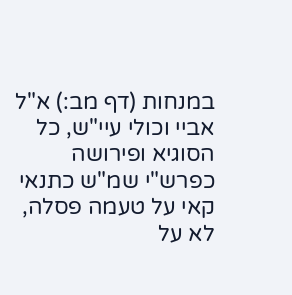במנחות (דף מב:) א"ל אביי וכולי עיי"ש, כל הסוגיא ופירושה כפרש"י שמ"ש כתנאי קאי על טעמה פסלה, לא על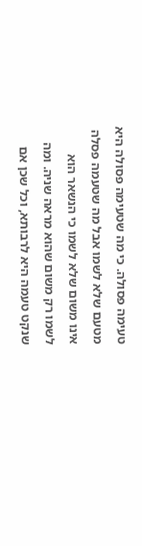טעימה פסולה. כי מה שטעימה פסולה היא מטעם שלא לשמו אבל מה שטעמה פסלה אינו משום שלא לשמו כי הנשאר הוא לשמו רק משום שהוא מראה שניה. ומה שנקט טעמה היא לרבותא, וכל שכן אם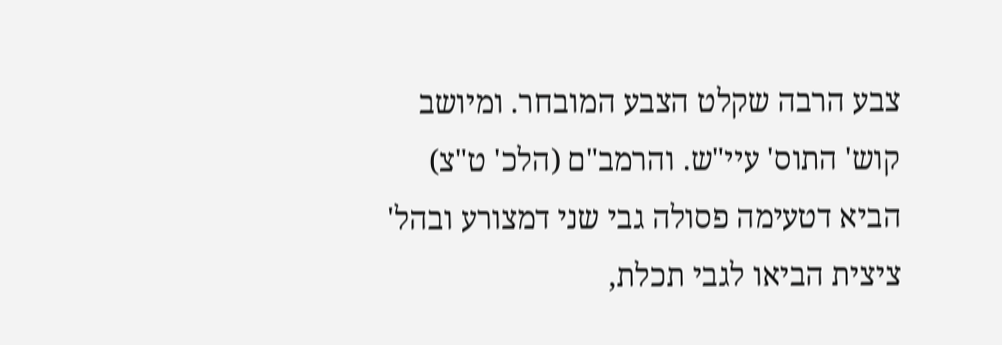צבע הרבה שקלט הצבע המובחר. ומיושב קוש' התוס' עיי"ש. והרמב"ם (הלכ' ט"צ) הביא דטעימה פסולה גבי שני דמצורע ובהל' ציצית הביאו לגבי תכלת,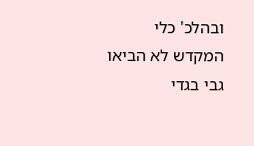ובהלכ' כלי המקדש לא הביאו גבי בגדי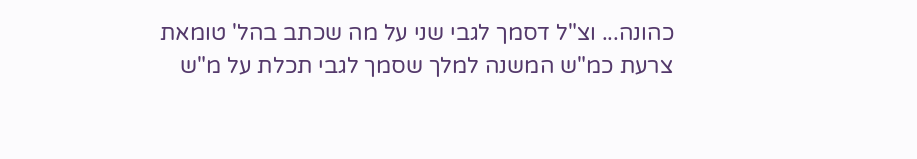כהונה... וצ"ל דסמך לגבי שני על מה שכתב בהל' טומאת צרעת כמ"ש המשנה למלך שסמך לגבי תכלת על מ"ש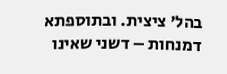בהל' ציצית. ובתוספתא דמנחות – דשני שאינו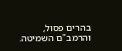בהרים פסול, והרמב"ם השמיטה.